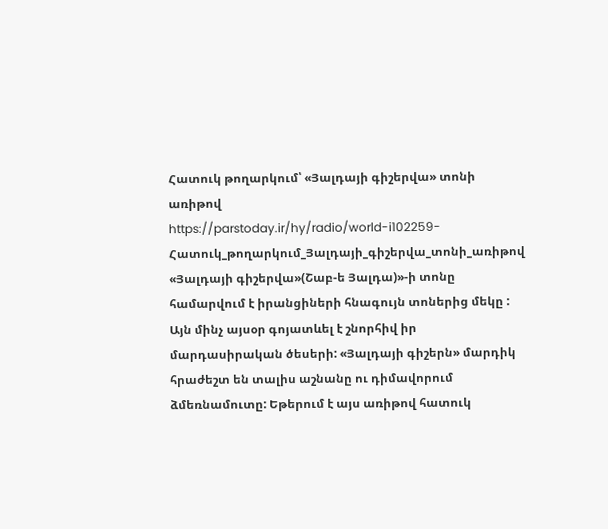Հատուկ թողարկում՝ «Յալդայի գիշերվա» տոնի առիթով
https://parstoday.ir/hy/radio/world-i102259-Հատուկ_թողարկում_Յալդայի_գիշերվա_տոնի_առիթով
«Յալդայի գիշերվա»(Շաբ-ե Յալդա)»-ի տոնը համարվում է իրանցիների հնագույն տոներից մեկը : Այն մինչ այսօր գոյատևել է շնորհիվ իր մարդասիրական ծեսերի: «Յալդայի գիշերն» մարդիկ հրաժեշտ են տալիս աշնանը ու դիմավորում ձմեռնամուտը: Եթերում է այս առիթով հատուկ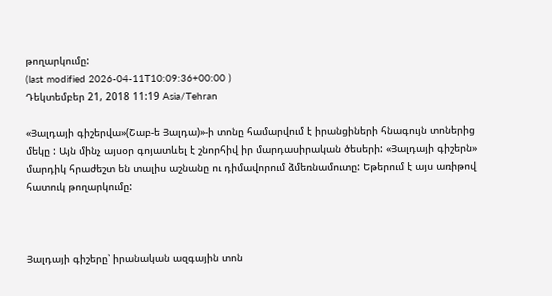թողարկումը:
(last modified 2026-04-11T10:09:36+00:00 )
Դեկտեմբեր 21, 2018 11:19 Asia/Tehran

«Յալդայի գիշերվա»(Շաբ-ե Յալդա)»-ի տոնը համարվում է իրանցիների հնագույն տոներից մեկը : Այն մինչ այսօր գոյատևել է շնորհիվ իր մարդասիրական ծեսերի: «Յալդայի գիշերն» մարդիկ հրաժեշտ են տալիս աշնանը ու դիմավորում ձմեռնամուտը: Եթերում է այս առիթով հատուկ թողարկումը:



Յալդայի գիշերը՝ իրանական ազգային տոն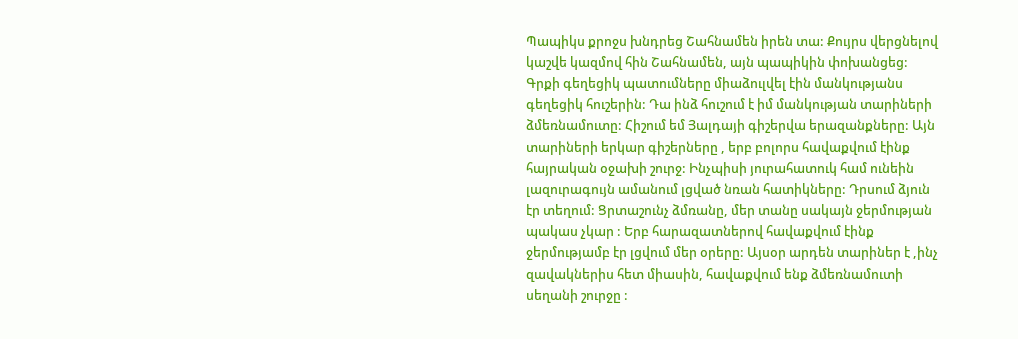Պապիկս քրոջս խնդրեց Շահնամեն իրեն տա: Քույրս վերցնելով կաշվե կազմով հին Շահնամեն, այն պապիկին փոխանցեց: Գրքի գեղեցիկ պատումները միաձուլվել էին մանկությանս գեղեցիկ հուշերին: Դա ինձ հուշում է իմ մանկության տարիների ձմեռնամուտը: Հիշում եմ Յալդայի գիշերվա երազանքները: Այն տարիների երկար գիշերները , երբ բոլորս հավաքվում էինք հայրական օջախի շուրջ: Ինչպիսի յուրահատուկ համ ունեին լազուրագույն ամանում լցված նռան հատիկները: Դրսում ձյուն էր տեղում: Ցրտաշունչ ձմռանը, մեր տանը սակայն ջերմության պակաս չկար : Երբ հարազատներով հավաքվում էինք ջերմությամբ էր լցվում մեր օրերը: Այսօր արդեն տարիներ է ,ինչ զավակներիս հետ միասին, հավաքվում ենք ձմեռնամուտի սեղանի շուրջը :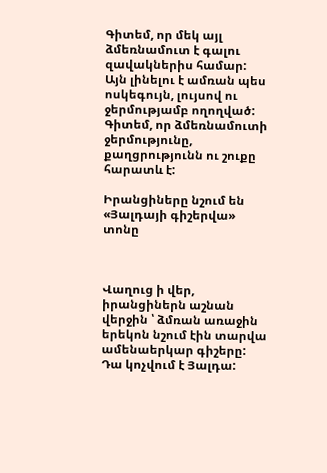Գիտեմ, որ մեկ այլ ձմեռնամուտ է գալու զավակներիս համար: Այն լինելու է ամռան պես ոսկեգույն, լույսով ու ջերմությամբ ողողված: Գիտեմ, որ ձմեռնամուտի ջերմությունը, քաղցրությունն ու շուքը հարատև է:

Իրանցիները նշում են «Յալդայի գիշերվա» տոնը



Վաղուց ի վեր, իրանցիներն աշնան վերջին ՝ ձմռան առաջին երեկոն նշում էին տարվա ամենաերկար գիշերը: Դա կոչվում է Յալդա: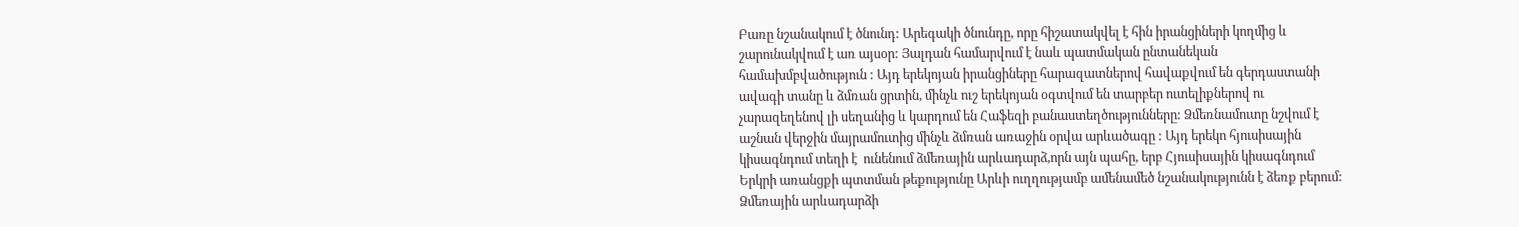Բառը նշանակում է ծնունդ: Արեգակի ծնունդը, որը հիշատակվել է հին իրանցիների կողմից և շարունակվում է առ այսօր: Յալդան համարվում է նաև պատմական ընտանեկան համախմբվածություն : Այդ երեկոյան իրանցիները հարազատներով հավաքվում են գերդաստանի ավագի տանը և ձմռան ցրտին, մինչև ուշ երեկոյան օգտվում են տարբեր ուտելիքներով ու չարազեղենով լի սեղանից և կարդում են Հաֆեզի բանաստեղծությունները: Ձմեռնամուտը նշվում է աշնան վերջին մայրամուտից մինչև ձմռան առաջին օրվա արևածագը : Այդ երեկո հյուսիսային  կիսագնդում տեղի է  ունենում ձմեռային արևադարձ,որն այն պահը, երբ Հյուսիսային կիսագնդում Երկրի առանցքի պտտման թեքությունը Արևի ուղղությամբ ամենամեծ նշանակությունն է ձեռք բերում: Ձմեռային արևադարձի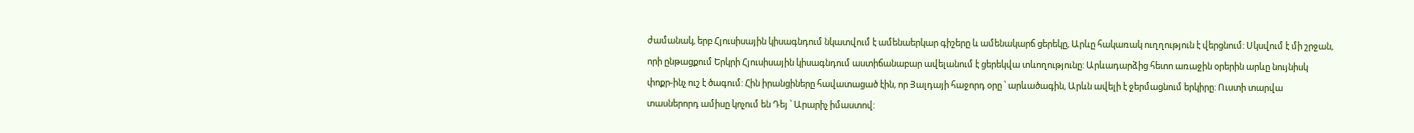ժամանակ, երբ Հյուսիսային կիսագնդում նկատվում է ամենաերկար գիշերը և ամենակարճ ցերեկը, Արևը հակառակ ուղղություն է վերցնում: Սկսվում է մի շրջան, որի ընթացքում Երկրի Հյուսիսային կիսագնդում աստիճանաբար ավելանում է ցերեկվա տևողությունը: Արևադարձից հետո առաջին օրերին արևը նույնիսկ փոքր-ինչ ուշ է ծագում: Հին իրանցիները հավատացած էին, որ Յալդայի հաջորդ օրը ՝ արևածագին, Արևն ավելի է ջերմացնում երկիրը: Ուստի տարվա տասներորդ ամիսը կոչում են Դեյ ՝ Արարիչ իմաստով: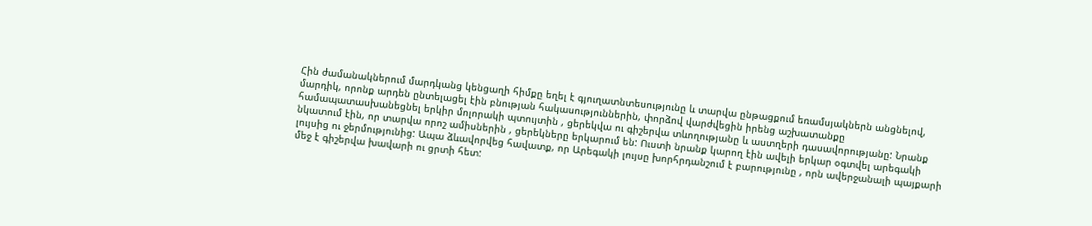Հին ժամանակներում մարդկանց կենցաղի հիմքը եղել է գյուղատնտեսությունը և տարվա ընթացքում եռամսյակներն անցնելով, մարդիկ, որոնք արդեն ընտելացել էին բնության հակասություններին, փորձով վարժվեցին իրենց աշխատանքը համապատասխանեցնել երկիր մոլորակի պտույտին , ցերեկվա ու գիշերվա տևողությանը և աստղերի դասավորությանը: Նրանք նկատում էին, որ տարվա որոշ ամիսներին , ցերեկները երկարում են: Ուստի նրանք կարող էին ավելի երկար օգտվել արեգակի լույսից ու ջերմությունից: Ապա ձևավորվեց հավատք, որ Արեգակի լույսը խորհրդանշում է բարությունը , որն ավերջանալի պայքարի մեջ է գիշերվա խավարի ու ցրտի հետ: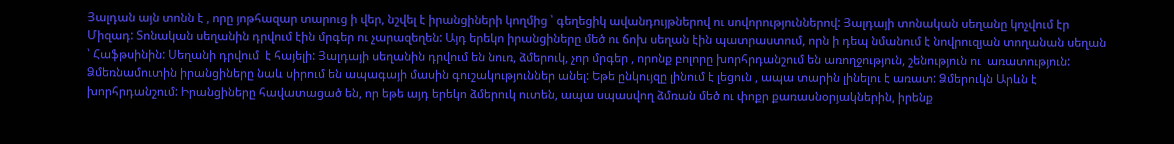Յալդան այն տոնն է , որը յոթհազար տարուց ի վեր, նշվել է իրանցիների կողմից ՝ գեղեցիկ ավանդույթներով ու սովորություններով: Յալդայի տոնական սեղանը կոչվում էր Միզադ: Տոնական սեղանին դրվում էին մրգեր ու չարազեղեն: Այդ երեկո իրանցիները մեծ ու ճոխ սեղան էին պատրաստում, որն ի դեպ նմանում է նովրուզյան տողանան սեղան ՝ Հաֆթսինին: Սեղանի դրվում  է հայելի: Յալդայի սեղանին դրվում են նուռ, ձմերուկ, չոր մրգեր , որոնք բոլորը խորհրդանշում են առողջություն, շենություն ու  առատություն: Ձմեռնամուտին իրանցիները նաև սիրում են ապագայի մասին գուշակություններ անել: Եթե ընկույզը լինում է լեցուն , ապա տարին լինելու է առատ: Ձմերուկն Արևն է խորհրդանշում: Իրանցիները հավատացած են, որ եթե այդ երեկո ձմերուկ ուտեն, ապա սպասվող ձմռան մեծ ու փոքր քառասնօրյակներին, իրենք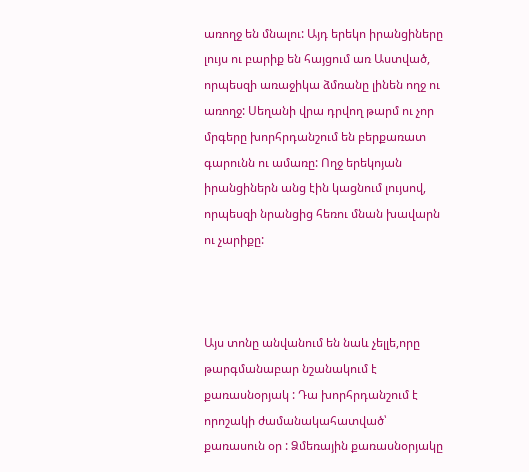առողջ են մնալու: Այդ երեկո իրանցիները լույս ու բարիք են հայցում առ Աստված, որպեսզի առաջիկա ձմռանը լինեն ողջ ու առողջ: Սեղանի վրա դրվող թարմ ու չոր մրգերը խորհրդանշում են բերքառատ գարունն ու ամառը: Ողջ երեկոյան իրանցիներն անց էին կացնում լույսով, որպեսզի նրանցից հեռու մնան խավարն ու չարիքը:



Այս տոնը անվանում են նաև չելլե,որը թարգմանաբար նշանակում է քառասնօրյակ : Դա խորհրդանշում է որոշակի ժամանակահատված՝ քառասուն օր : Ձմեռային քառասնօրյակը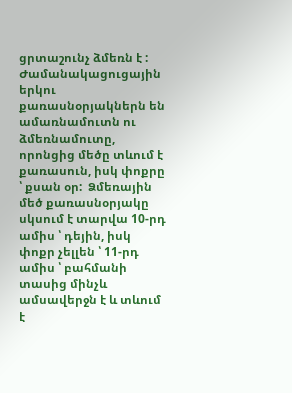ցրտաշունչ ձմեռն է : Ժամանակացուցային երկու քառասնօրյակներն են ամառնամուտն ու ձմեռնամուտը, որոնցից մեծը տևում է քառասուն, իսկ փոքրը ՝ քսան օր:  Ձմեռային մեծ քառասնօրյակը սկսում է տարվա 10-րդ ամիս ՝ դեյին, իսկ փոքր չելլեն ՝ 11-րդ ամիս ՝ բահմանի տասից մինչև ամսավերջն է և տևում է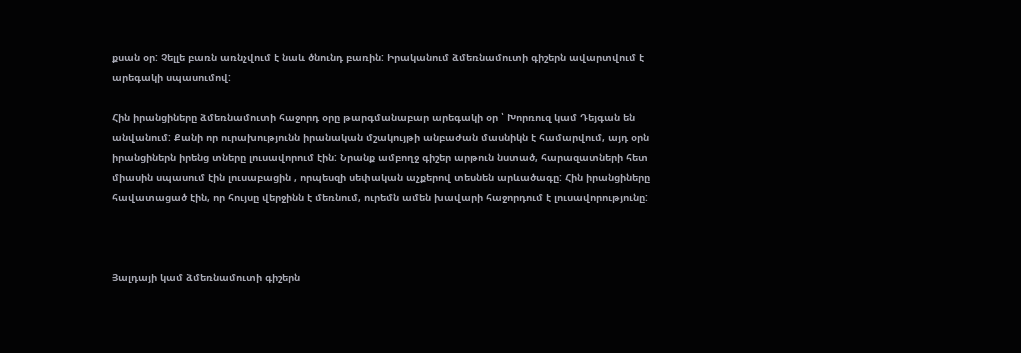քսան օր: Չելլե բառն առնչվում է նաև ծնունդ բառին: Իրականում ձմեռնամուտի գիշերն ավարտվում է արեգակի սպասումով:

Հին իրանցիները ձմեռնամուտի հաջորդ օրը թարգմանաբար արեգակի օր ՝ Խորռուզ կամ Դեյգան են անվանում: Քանի որ ուրախությունն իրանական մշակույթի անբաժան մասնիկն է համարվում, այդ օրն իրանցիներն իրենց տները լուսավորում էին: Նրանք ամբողջ գիշեր արթուն նստած, հարազատների հետ միասին սպասում էին լուսաբացին , որպեսզի սեփական աչքերով տեսնեն արևածագը: Հին իրանցիները հավատացած էին, որ հույսը վերջինն է մեռնում, ուրեմն ամեն խավարի հաջորդում է լուսավորությունը:



Յալդայի կամ ձմեռնամուտի գիշերն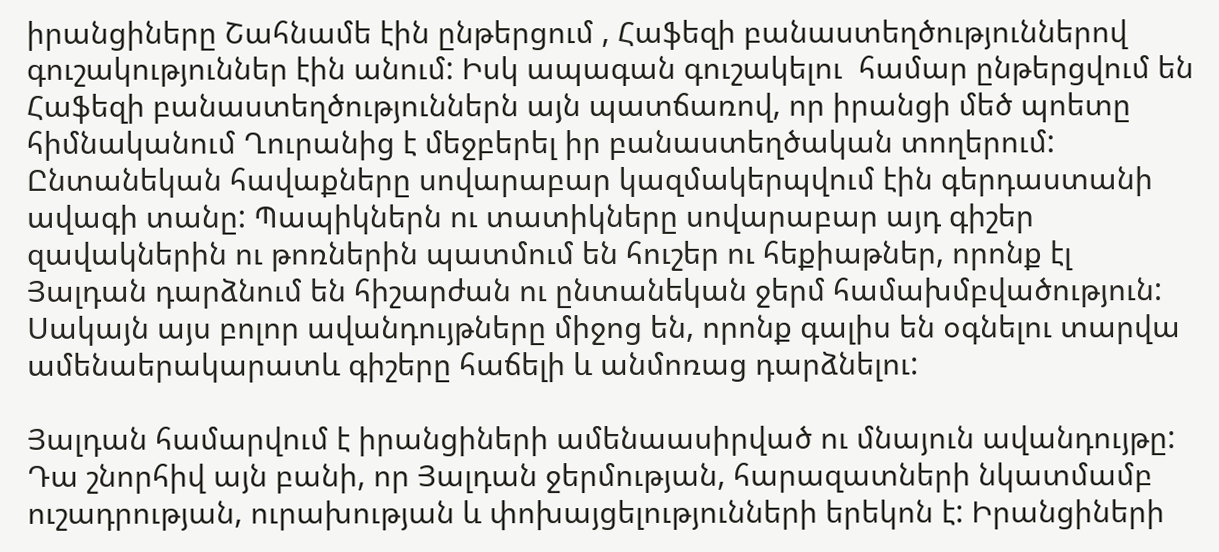իրանցիները Շահնամե էին ընթերցում , Հաֆեզի բանաստեղծություններով գուշակություններ էին անում: Իսկ ապագան գուշակելու  համար ընթերցվում են Հաֆեզի բանաստեղծություններն այն պատճառով, որ իրանցի մեծ պոետը հիմնականում Ղուրանից է մեջբերել իր բանաստեղծական տողերում: Ընտանեկան հավաքները սովարաբար կազմակերպվում էին գերդաստանի ավագի տանը: Պապիկներն ու տատիկները սովարաբար այդ գիշեր զավակներին ու թոռներին պատմում են հուշեր ու հեքիաթներ, որոնք էլ Յալդան դարձնում են հիշարժան ու ընտանեկան ջերմ համախմբվածություն: Սակայն այս բոլոր ավանդույթները միջոց են, որոնք գալիս են օգնելու տարվա ամենաերակարատև գիշերը հաճելի և անմոռաց դարձնելու:

Յալդան համարվում է իրանցիների ամենաասիրված ու մնայուն ավանդույթը: Դա շնորհիվ այն բանի, որ Յալդան ջերմության, հարազատների նկատմամբ ուշադրության, ուրախության և փոխայցելությունների երեկոն է: Իրանցիների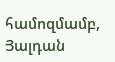համոզմամբ,  Յալդան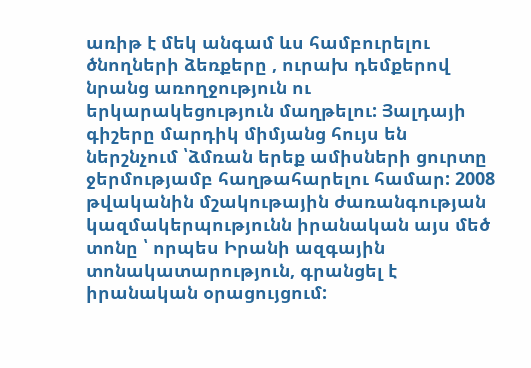առիթ է մեկ անգամ ևս համբուրելու ծնողների ձեռքերը , ուրախ դեմքերով նրանց առողջություն ու երկարակեցություն մաղթելու: Յալդայի գիշերը մարդիկ միմյանց հույս են ներշնչում ՝ձմռան երեք ամիսների ցուրտը ջերմությամբ հաղթահարելու համար: 2008 թվականին մշակութային ժառանգության կազմակերպությունն իրանական այս մեծ տոնը ՝ որպես Իրանի ազգային տոնակատարություն, գրանցել է իրանական օրացույցում: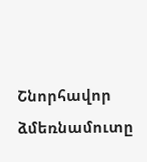Շնորհավոր ձմեռնամուտը